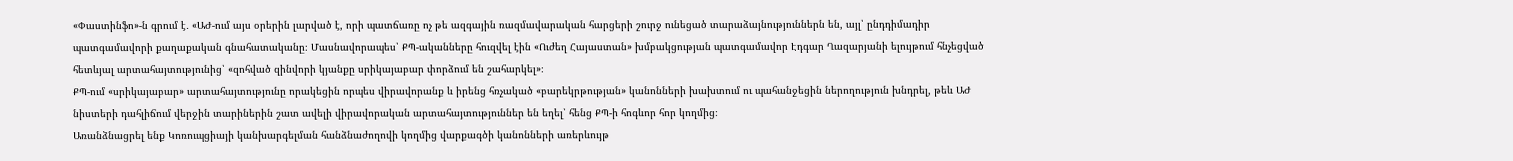«Փաստինֆո»-ն գրում է․ «ԱԺ-ում այս օրերին լարված է, որի պատճառը ոչ թե ազգային ռազմավարական հարցերի շուրջ ունեցած տարաձայնություններն են, այլ՝ ընդդիմադիր պատգամավորի քաղաքական գնահատականը։ Մասնավորապես՝ ՔՊ-ականները հուզվել էին «Ուժեղ Հայաստան» խմբակցության պատգամավոր Էդգար Ղազարյանի ելույթում հնչեցված հետևյալ արտահայտությունից՝ «զոհված զինվորի կյանքը սրիկայաբար փորձում են շահարկել»։
ՔՊ-ում «սրիկայաբար» արտահայտությունը որակեցին որպես վիրավորանք և իրենց հռչակած «բարեկրթության» կանոնների խախտում ու պահանջեցին ներողություն խնդրել, թեև ԱԺ նիստերի դահլիճում վերջին տարիներին շատ ավելի վիրավորական արտահայտություններ են եղել՝ հենց ՔՊ-ի հոգևոր հոր կողմից։
Առանձնացրել ենք Կոռուպցիայի կանխարգելման հանձնաժողովի կողմից վարքագծի կանոնների առերևույթ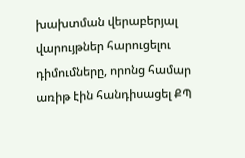խախտման վերաբերյալ վարույթներ հարուցելու դիմումները, որոնց համար առիթ էին հանդիսացել ՔՊ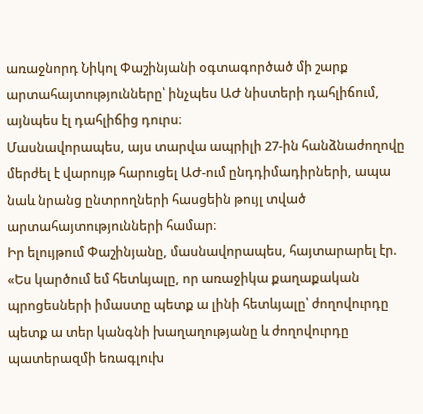առաջնորդ Նիկոլ Փաշինյանի օգտագործած մի շարք արտահայտությունները՝ ինչպես ԱԺ նիստերի դահլիճում, այնպես էլ դահլիճից դուրս։
Մասնավորապես, այս տարվա ապրիլի 27-ին հանձնաժողովը մերժել է վարույթ հարուցել ԱԺ-ում ընդդիմադիրների, ապա նաև նրանց ընտրողների հասցեին թույլ տված արտահայտությունների համար։
Իր ելույթում Փաշինյանը, մասնավորապես, հայտարարել էր. «Ես կարծում եմ հետևյալը, որ առաջիկա քաղաքական պրոցեսների իմաստը պետք ա լինի հետևյալը՝ ժողովուրդը պետք ա տեր կանգնի խաղաղությանը և ժողովուրդը պատերազմի եռագլուխ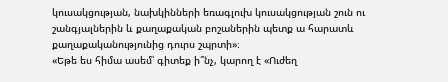կուսակցության, նախկինների եռագլուխ կուսակցության շուն ու շանգյալներին և քաղաքական բոշաներին պետք ա հարատև քաղաքականությունից դուրս շպրտի»։
«Եթե ես հիմա ասեմ՝ գիտեք ի՞նչ, կարող է «Ուժեղ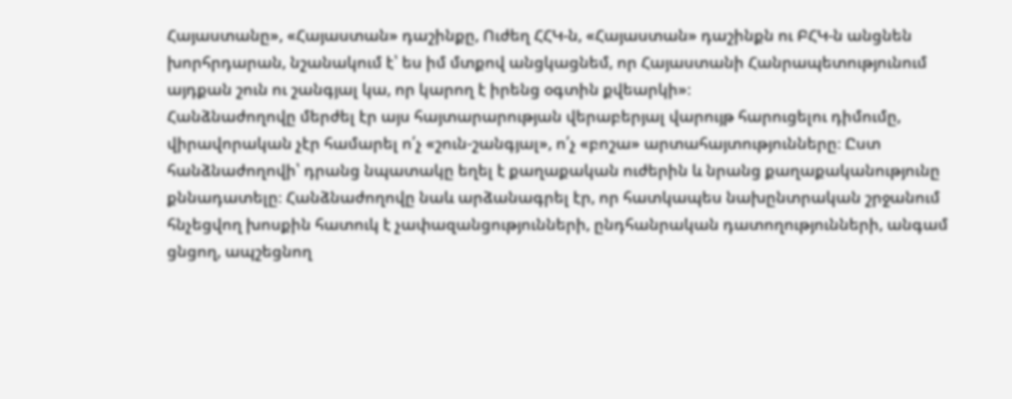Հայաստանը», «Հայաստան» դաշինքը, Ուժեղ ՀՀԿ-ն, «Հայաստան» դաշինքն ու ԲՀԿ-ն անցնեն խորհրդարան, նշանակում է՝ ես իմ մտքով անցկացնեմ, որ Հայաստանի Հանրապետությունում այդքան շուն ու շանգյալ կա, որ կարող է իրենց օգտին քվեարկի»։
Հանձնաժողովը մերժել էր այս հայտարարության վերաբերյալ վարույթ հարուցելու դիմումը, վիրավորական չէր համարել ո՛չ «շուն-շանգյալ», ո՛չ «բոշա» արտահայտությունները։ Ըստ հանձնաժողովի՝ դրանց նպատակը եղել է քաղաքական ուժերին և նրանց քաղաքականությունը քննադատելը։ Հանձնաժողովը նաև արձանագրել էր, որ հատկապես նախընտրական շրջանում հնչեցվող խոսքին հատուկ է չափազանցությունների, ընդհանրական դատողությունների, անգամ ցնցող, ապշեցնող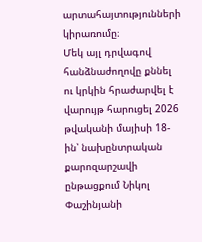արտահայտությունների կիրառումը։
Մեկ այլ դրվագով հանձնաժողովը քննել ու կրկին հրաժարվել է վարույթ հարուցել 2026 թվականի մայիսի 18-ին՝ նախընտրական քարոզարշավի ընթացքում Նիկոլ Փաշինյանի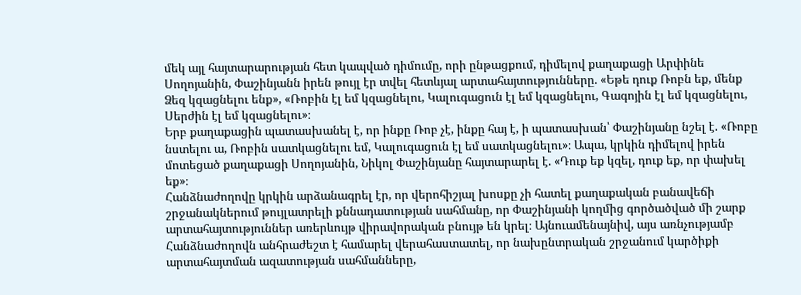մեկ այլ հայտարարության հետ կապված դիմումը, որի ընթացքում, դիմելով քաղաքացի Արփինե Սողոյանին, Փաշինյանն իրեն թույլ էր տվել հետևյալ արտահայտությունները. «Եթե դուք Ռոբն եք, մենք Ձեզ կզացնելու ենք», «Ռոբին էլ եմ կզացնելու, Կալուգացուն էլ եմ կզացնելու, Գագոյին էլ եմ կզացնելու, Սերժին էլ եմ կզացնելու»։
Երբ քաղաքացին պատասխանել է, որ ինքը Ռոբ չէ, ինքը հայ է, ի պատասխան՝ Փաշինյանը նշել է. «Ռոբը նստելու ա, Ռոբին սատկացնելու եմ, Կալուգացուն էլ եմ սատկացնելու»։ Ապա, կրկին դիմելով իրեն մոտեցած քաղաքացի Սողոյանին, Նիկոլ Փաշինյանը հայտարարել է. «Դուք եք կզել, դուք եք, որ փախել եք»։
Հանձնաժողովը կրկին արձանագրել էր, որ վերոհիշյալ խոսքը չի հատել քաղաքական բանավեճի շրջանակներում թույլատրելի քննադատության սահմանը, որ Փաշինյանի կողմից գործածված մի շարք արտահայտություններ առերևույթ վիրավորական բնույթ են կրել։ Այնուամենայնիվ, այս առնչությամբ Հանձնաժողովն անհրաժեշտ է համարել վերահաստատել, որ նախընտրական շրջանում կարծիքի արտահայտման ազատության սահմանները,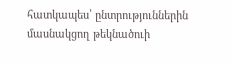հատկապես՝ ընտրություններին մասնակցող թեկնածուի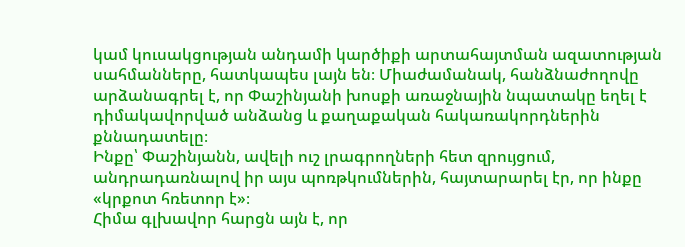կամ կուսակցության անդամի կարծիքի արտահայտման ազատության սահմանները, հատկապես լայն են։ Միաժամանակ, հանձնաժողովը արձանագրել է, որ Փաշինյանի խոսքի առաջնային նպատակը եղել է դիմակավորված անձանց և քաղաքական հակառակորդներին քննադատելը։
Ինքը՝ Փաշինյանն, ավելի ուշ լրագրողների հետ զրույցում, անդրադառնալով իր այս պոռթկումներին, հայտարարել էր, որ ինքը «կրքոտ հռետոր է»։
Հիմա գլխավոր հարցն այն է, որ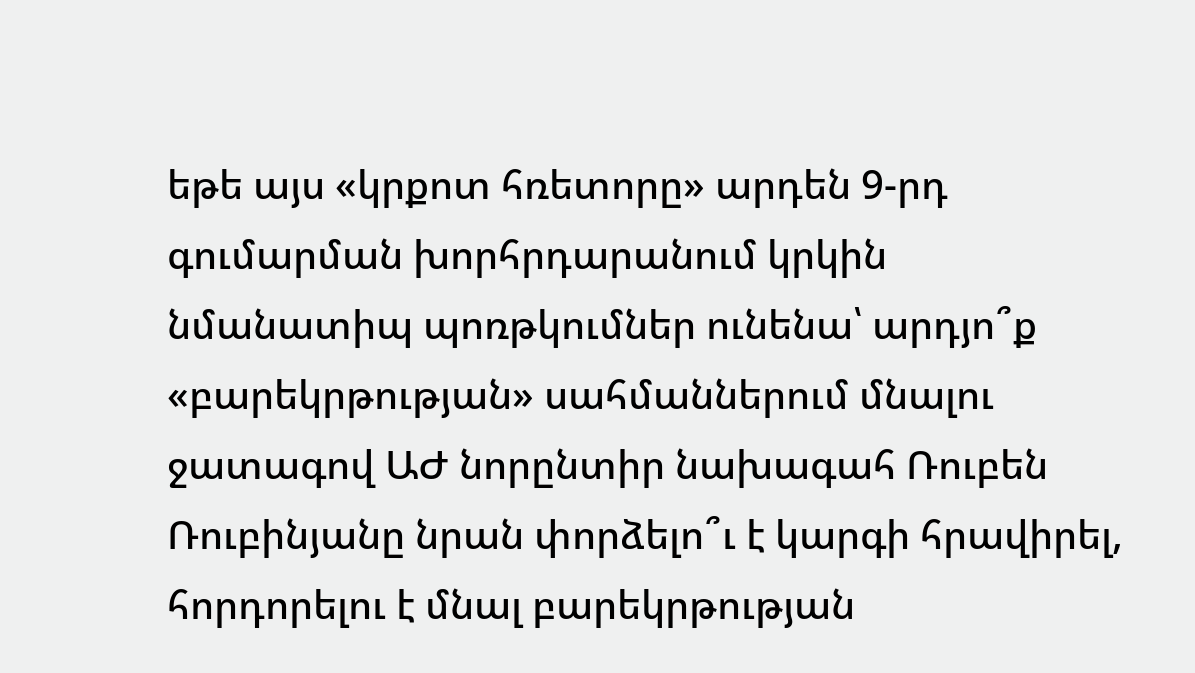եթե այս «կրքոտ հռետորը» արդեն 9-րդ գումարման խորհրդարանում կրկին նմանատիպ պոռթկումներ ունենա՝ արդյո՞ք «բարեկրթության» սահմաններում մնալու ջատագով ԱԺ նորընտիր նախագահ Ռուբեն Ռուբինյանը նրան փորձելո՞ւ է կարգի հրավիրել, հորդորելու է մնալ բարեկրթության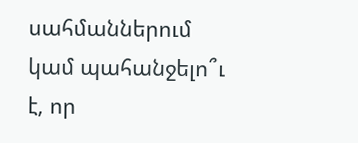սահմաններում կամ պահանջելո՞ւ է, որ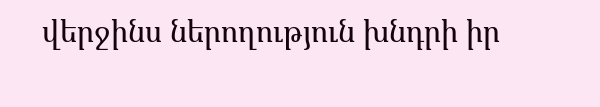վերջինս ներողություն խնդրի իր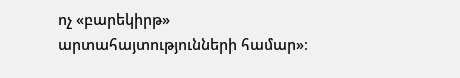ոչ «բարեկիրթ» արտահայտությունների համար»։